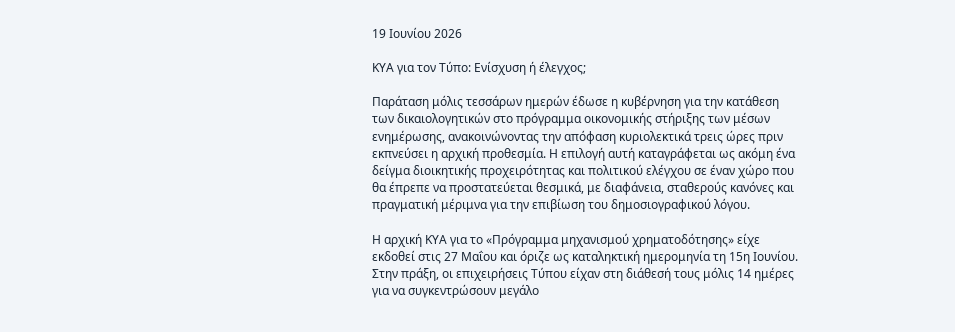19 Ιουνίου 2026

ΚΥΑ για τον Τύπο: Ενίσχυση ή έλεγχος;

Παράταση μόλις τεσσάρων ημερών έδωσε η κυβέρνηση για την κατάθεση των δικαιολογητικών στο πρόγραμμα οικονομικής στήριξης των μέσων ενημέρωσης, ανακοινώνοντας την απόφαση κυριολεκτικά τρεις ώρες πριν εκπνεύσει η αρχική προθεσμία. Η επιλογή αυτή καταγράφεται ως ακόμη ένα δείγμα διοικητικής προχειρότητας και πολιτικού ελέγχου σε έναν χώρο που θα έπρεπε να προστατεύεται θεσμικά, με διαφάνεια, σταθερούς κανόνες και πραγματική μέριμνα για την επιβίωση του δημοσιογραφικού λόγου.

Η αρχική ΚΥΑ για το «Πρόγραμμα μηχανισμού χρηματοδότησης» είχε εκδοθεί στις 27 Μαΐου και όριζε ως καταληκτική ημερομηνία τη 15η Ιουνίου. Στην πράξη, οι επιχειρήσεις Τύπου είχαν στη διάθεσή τους μόλις 14 ημέρες για να συγκεντρώσουν μεγάλο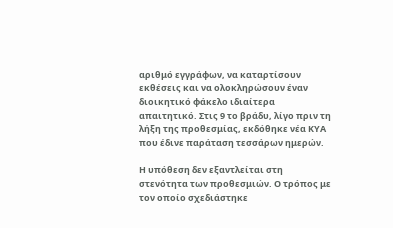αριθμό εγγράφων, να καταρτίσουν εκθέσεις και να ολοκληρώσουν έναν διοικητικό φάκελο ιδιαίτερα απαιτητικό. Στις 9 το βράδυ, λίγο πριν τη λήξη της προθεσμίας, εκδόθηκε νέα ΚΥΑ που έδινε παράταση τεσσάρων ημερών.

Η υπόθεση δεν εξαντλείται στη στενότητα των προθεσμιών. Ο τρόπος με τον οποίο σχεδιάστηκε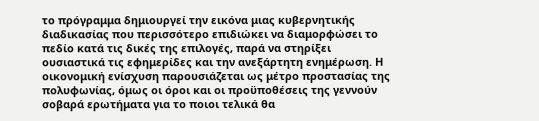το πρόγραμμα δημιουργεί την εικόνα μιας κυβερνητικής διαδικασίας που περισσότερο επιδιώκει να διαμορφώσει το πεδίο κατά τις δικές της επιλογές, παρά να στηρίξει ουσιαστικά τις εφημερίδες και την ανεξάρτητη ενημέρωση. Η οικονομική ενίσχυση παρουσιάζεται ως μέτρο προστασίας της πολυφωνίας, όμως οι όροι και οι προϋποθέσεις της γεννούν σοβαρά ερωτήματα για το ποιοι τελικά θα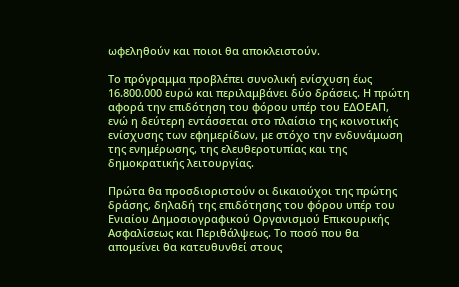ωφεληθούν και ποιοι θα αποκλειστούν.

Το πρόγραμμα προβλέπει συνολική ενίσχυση έως 16.800.000 ευρώ και περιλαμβάνει δύο δράσεις. Η πρώτη αφορά την επιδότηση του φόρου υπέρ του ΕΔΟΕΑΠ, ενώ η δεύτερη εντάσσεται στο πλαίσιο της κοινοτικής ενίσχυσης των εφημερίδων, με στόχο την ενδυνάμωση της ενημέρωσης, της ελευθεροτυπίας και της δημοκρατικής λειτουργίας.

Πρώτα θα προσδιοριστούν οι δικαιούχοι της πρώτης δράσης, δηλαδή της επιδότησης του φόρου υπέρ του Ενιαίου Δημοσιογραφικού Οργανισμού Επικουρικής Ασφαλίσεως και Περιθάλψεως. Το ποσό που θα απομείνει θα κατευθυνθεί στους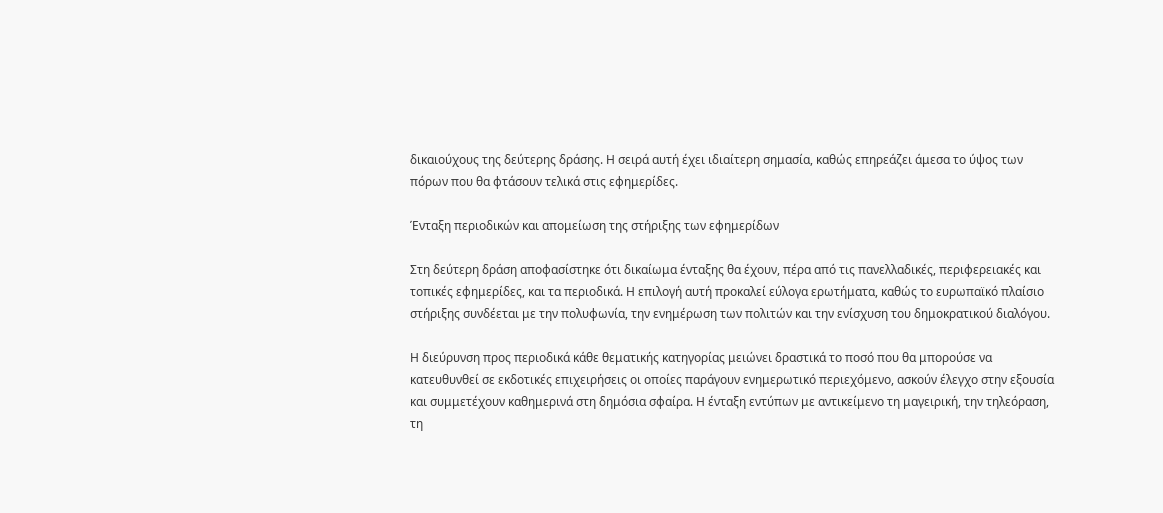δικαιούχους της δεύτερης δράσης. Η σειρά αυτή έχει ιδιαίτερη σημασία, καθώς επηρεάζει άμεσα το ύψος των πόρων που θα φτάσουν τελικά στις εφημερίδες.

Ένταξη περιοδικών και απομείωση της στήριξης των εφημερίδων

Στη δεύτερη δράση αποφασίστηκε ότι δικαίωμα ένταξης θα έχουν, πέρα από τις πανελλαδικές, περιφερειακές και τοπικές εφημερίδες, και τα περιοδικά. Η επιλογή αυτή προκαλεί εύλογα ερωτήματα, καθώς το ευρωπαϊκό πλαίσιο στήριξης συνδέεται με την πολυφωνία, την ενημέρωση των πολιτών και την ενίσχυση του δημοκρατικού διαλόγου.

Η διεύρυνση προς περιοδικά κάθε θεματικής κατηγορίας μειώνει δραστικά το ποσό που θα μπορούσε να κατευθυνθεί σε εκδοτικές επιχειρήσεις οι οποίες παράγουν ενημερωτικό περιεχόμενο, ασκούν έλεγχο στην εξουσία και συμμετέχουν καθημερινά στη δημόσια σφαίρα. Η ένταξη εντύπων με αντικείμενο τη μαγειρική, την τηλεόραση, τη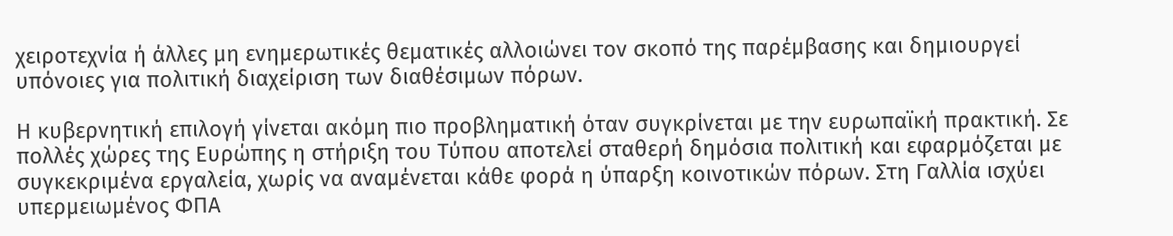χειροτεχνία ή άλλες μη ενημερωτικές θεματικές αλλοιώνει τον σκοπό της παρέμβασης και δημιουργεί υπόνοιες για πολιτική διαχείριση των διαθέσιμων πόρων.

Η κυβερνητική επιλογή γίνεται ακόμη πιο προβληματική όταν συγκρίνεται με την ευρωπαϊκή πρακτική. Σε πολλές χώρες της Ευρώπης η στήριξη του Τύπου αποτελεί σταθερή δημόσια πολιτική και εφαρμόζεται με συγκεκριμένα εργαλεία, χωρίς να αναμένεται κάθε φορά η ύπαρξη κοινοτικών πόρων. Στη Γαλλία ισχύει υπερμειωμένος ΦΠΑ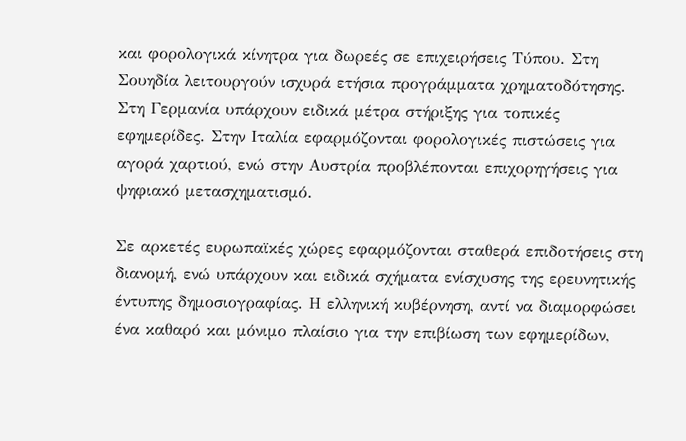και φορολογικά κίνητρα για δωρεές σε επιχειρήσεις Τύπου. Στη Σουηδία λειτουργούν ισχυρά ετήσια προγράμματα χρηματοδότησης. Στη Γερμανία υπάρχουν ειδικά μέτρα στήριξης για τοπικές εφημερίδες. Στην Ιταλία εφαρμόζονται φορολογικές πιστώσεις για αγορά χαρτιού, ενώ στην Αυστρία προβλέπονται επιχορηγήσεις για ψηφιακό μετασχηματισμό.

Σε αρκετές ευρωπαϊκές χώρες εφαρμόζονται σταθερά επιδοτήσεις στη διανομή, ενώ υπάρχουν και ειδικά σχήματα ενίσχυσης της ερευνητικής έντυπης δημοσιογραφίας. Η ελληνική κυβέρνηση, αντί να διαμορφώσει ένα καθαρό και μόνιμο πλαίσιο για την επιβίωση των εφημερίδων,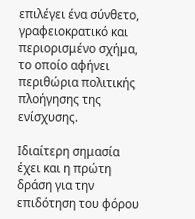επιλέγει ένα σύνθετο, γραφειοκρατικό και περιορισμένο σχήμα, το οποίο αφήνει περιθώρια πολιτικής πλοήγησης της ενίσχυσης.

Ιδιαίτερη σημασία έχει και η πρώτη δράση για την επιδότηση του φόρου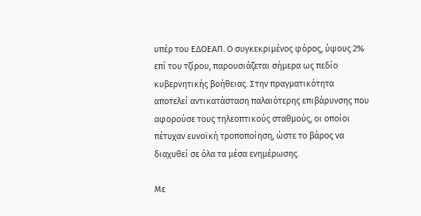υπέρ του ΕΔΟΕΑΠ. Ο συγκεκριμένος φόρος, ύψους 2% επί του τζίρου, παρουσιάζεται σήμερα ως πεδίο κυβερνητικής βοήθειας. Στην πραγματικότητα αποτελεί αντικατάσταση παλαιότερης επιβάρυνσης που αφορούσε τους τηλεοπτικούς σταθμούς, οι οποίοι πέτυχαν ευνοϊκή τροποποίηση, ώστε το βάρος να διαχυθεί σε όλα τα μέσα ενημέρωσης.

Με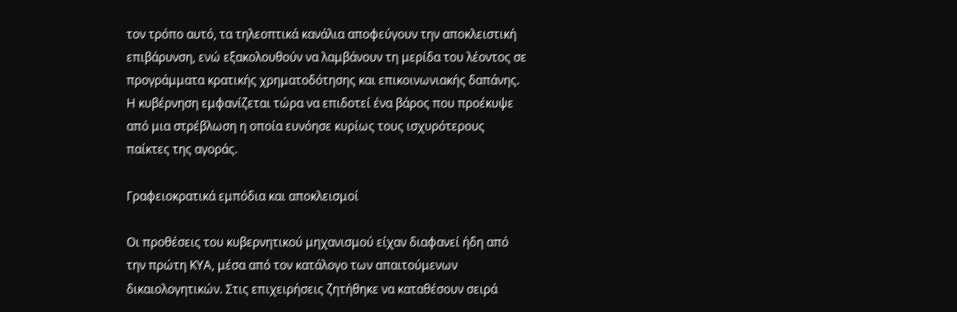τον τρόπο αυτό, τα τηλεοπτικά κανάλια αποφεύγουν την αποκλειστική επιβάρυνση, ενώ εξακολουθούν να λαμβάνουν τη μερίδα του λέοντος σε προγράμματα κρατικής χρηματοδότησης και επικοινωνιακής δαπάνης. Η κυβέρνηση εμφανίζεται τώρα να επιδοτεί ένα βάρος που προέκυψε από μια στρέβλωση η οποία ευνόησε κυρίως τους ισχυρότερους παίκτες της αγοράς.

Γραφειοκρατικά εμπόδια και αποκλεισμοί

Οι προθέσεις του κυβερνητικού μηχανισμού είχαν διαφανεί ήδη από την πρώτη ΚΥΑ, μέσα από τον κατάλογο των απαιτούμενων δικαιολογητικών. Στις επιχειρήσεις ζητήθηκε να καταθέσουν σειρά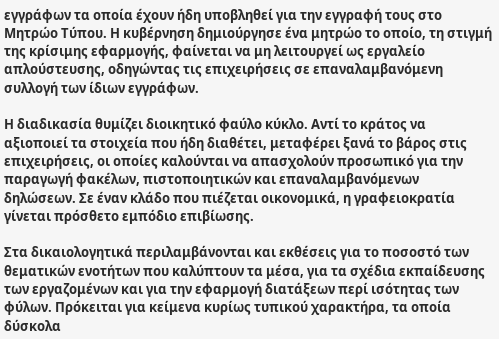εγγράφων τα οποία έχουν ήδη υποβληθεί για την εγγραφή τους στο Μητρώο Τύπου. Η κυβέρνηση δημιούργησε ένα μητρώο το οποίο, τη στιγμή της κρίσιμης εφαρμογής, φαίνεται να μη λειτουργεί ως εργαλείο απλούστευσης, οδηγώντας τις επιχειρήσεις σε επαναλαμβανόμενη συλλογή των ίδιων εγγράφων.

Η διαδικασία θυμίζει διοικητικό φαύλο κύκλο. Αντί το κράτος να αξιοποιεί τα στοιχεία που ήδη διαθέτει, μεταφέρει ξανά το βάρος στις επιχειρήσεις, οι οποίες καλούνται να απασχολούν προσωπικό για την παραγωγή φακέλων, πιστοποιητικών και επαναλαμβανόμενων δηλώσεων. Σε έναν κλάδο που πιέζεται οικονομικά, η γραφειοκρατία γίνεται πρόσθετο εμπόδιο επιβίωσης.

Στα δικαιολογητικά περιλαμβάνονται και εκθέσεις για το ποσοστό των θεματικών ενοτήτων που καλύπτουν τα μέσα, για τα σχέδια εκπαίδευσης των εργαζομένων και για την εφαρμογή διατάξεων περί ισότητας των φύλων. Πρόκειται για κείμενα κυρίως τυπικού χαρακτήρα, τα οποία δύσκολα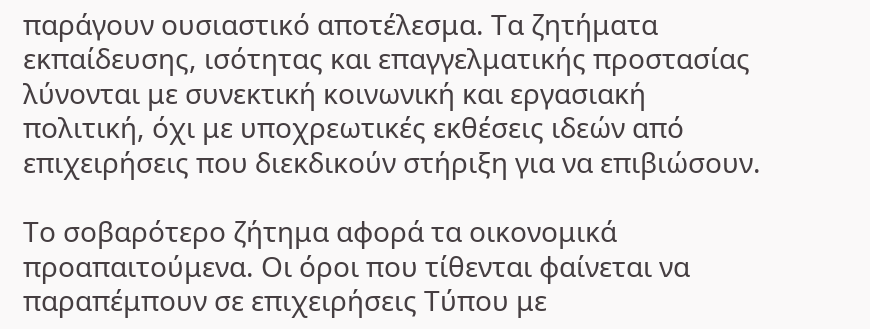παράγουν ουσιαστικό αποτέλεσμα. Τα ζητήματα εκπαίδευσης, ισότητας και επαγγελματικής προστασίας λύνονται με συνεκτική κοινωνική και εργασιακή πολιτική, όχι με υποχρεωτικές εκθέσεις ιδεών από επιχειρήσεις που διεκδικούν στήριξη για να επιβιώσουν.

Το σοβαρότερο ζήτημα αφορά τα οικονομικά προαπαιτούμενα. Οι όροι που τίθενται φαίνεται να παραπέμπουν σε επιχειρήσεις Τύπου με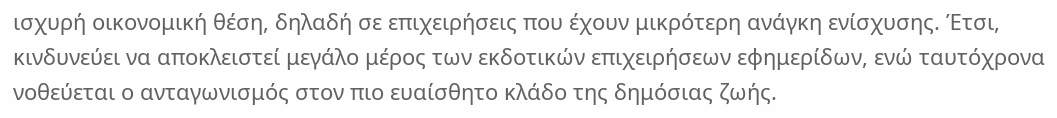ισχυρή οικονομική θέση, δηλαδή σε επιχειρήσεις που έχουν μικρότερη ανάγκη ενίσχυσης. Έτσι, κινδυνεύει να αποκλειστεί μεγάλο μέρος των εκδοτικών επιχειρήσεων εφημερίδων, ενώ ταυτόχρονα νοθεύεται ο ανταγωνισμός στον πιο ευαίσθητο κλάδο της δημόσιας ζωής.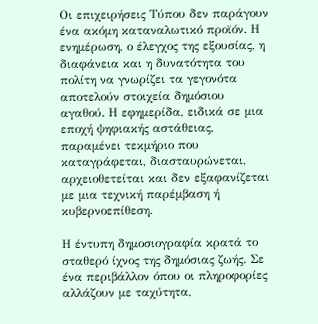Οι επιχειρήσεις Τύπου δεν παράγουν ένα ακόμη καταναλωτικό προϊόν. Η ενημέρωση, ο έλεγχος της εξουσίας, η διαφάνεια και η δυνατότητα του πολίτη να γνωρίζει τα γεγονότα αποτελούν στοιχεία δημόσιου αγαθού. Η εφημερίδα, ειδικά σε μια εποχή ψηφιακής αστάθειας, παραμένει τεκμήριο που καταγράφεται, διασταυρώνεται, αρχειοθετείται και δεν εξαφανίζεται με μια τεχνική παρέμβαση ή κυβερνοεπίθεση.

Η έντυπη δημοσιογραφία κρατά το σταθερό ίχνος της δημόσιας ζωής. Σε ένα περιβάλλον όπου οι πληροφορίες αλλάζουν με ταχύτητα,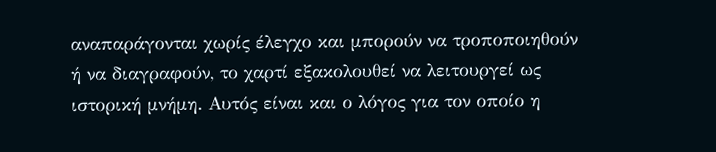αναπαράγονται χωρίς έλεγχο και μπορούν να τροποποιηθούν ή να διαγραφούν, το χαρτί εξακολουθεί να λειτουργεί ως ιστορική μνήμη. Αυτός είναι και ο λόγος για τον οποίο η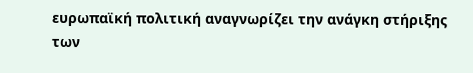ευρωπαϊκή πολιτική αναγνωρίζει την ανάγκη στήριξης των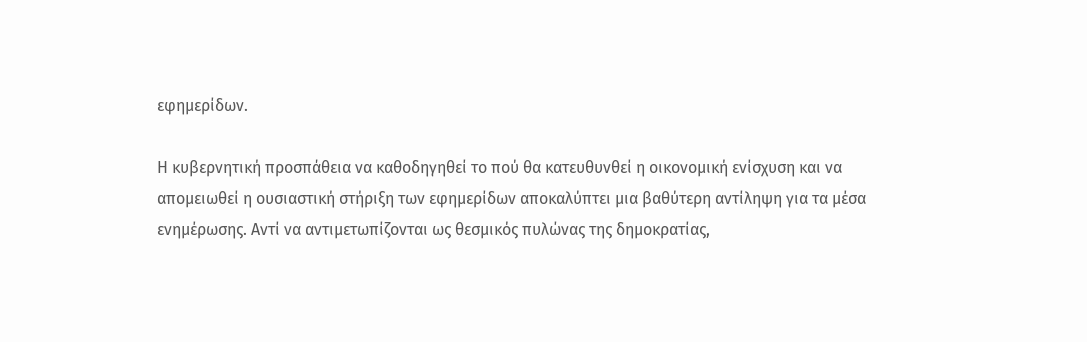εφημερίδων.

Η κυβερνητική προσπάθεια να καθοδηγηθεί το πού θα κατευθυνθεί η οικονομική ενίσχυση και να απομειωθεί η ουσιαστική στήριξη των εφημερίδων αποκαλύπτει μια βαθύτερη αντίληψη για τα μέσα ενημέρωσης. Αντί να αντιμετωπίζονται ως θεσμικός πυλώνας της δημοκρατίας,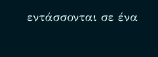εντάσσονται σε ένα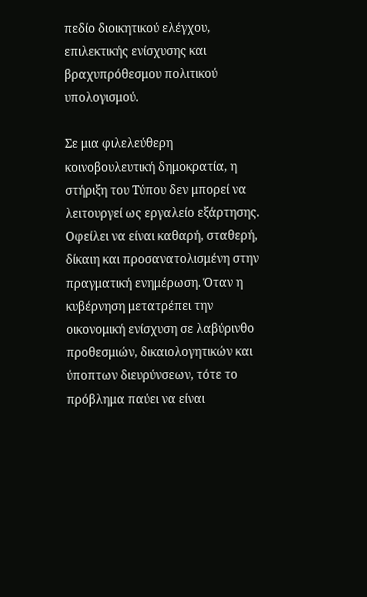πεδίο διοικητικού ελέγχου, επιλεκτικής ενίσχυσης και βραχυπρόθεσμου πολιτικού υπολογισμού.

Σε μια φιλελεύθερη κοινοβουλευτική δημοκρατία, η στήριξη του Τύπου δεν μπορεί να λειτουργεί ως εργαλείο εξάρτησης. Οφείλει να είναι καθαρή, σταθερή, δίκαιη και προσανατολισμένη στην πραγματική ενημέρωση. Όταν η κυβέρνηση μετατρέπει την οικονομική ενίσχυση σε λαβύρινθο προθεσμιών, δικαιολογητικών και ύποπτων διευρύνσεων, τότε το πρόβλημα παύει να είναι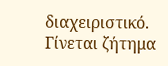διαχειριστικό. Γίνεται ζήτημα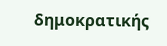δημοκρατικής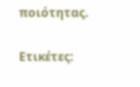ποιότητας.

Ετικέτες: